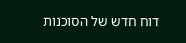דוח חדש של הסוכנות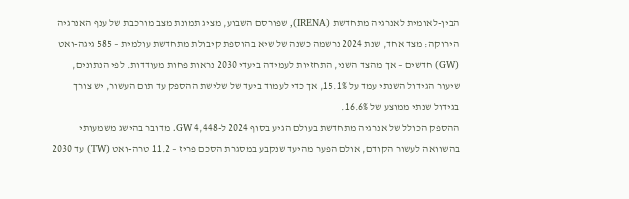הבין-לאומית לאנרגיה מתחדשת (IRENA), שפורסם השבוע, מציג תמונת מצב מורכבת של ענף האנרגיה הירוקה: מצד אחד, שנת 2024 נרשמה כשנה של שיא בהוספת קיבולת מתחדשת עולמית – 585 גיגה-ואט (GW) חדשים – אך מהצד השני, התחזיות לעמידה ביעדי 2030 נראות פחות מעודדות. לפי הנתונים, שיעור הגידול השנתי עמד על 15.1%, אך כדי לעמוד ביעד של שלישת ההספק עד תום העשור, יש צורך בגידול שנתי ממוצע של 16.6%.
ההספק הכולל של אנרגיה מתחדשת בעולם הגיע בסוף 2024 ל-4,448 GW. מדובר בהישג משמעותי בהשוואה לעשור הקודם, אולם הפער מהיעד שנקבע במסגרת הסכם פריז – 11.2 טרה-ואט (TW) עד 2030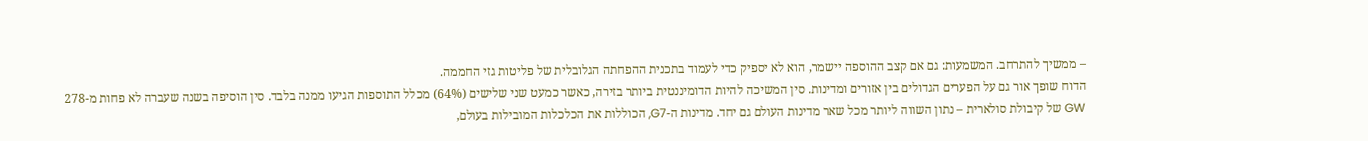– ממשיך להתרחב. המשמעות: גם אם קצב ההוספה יישמר, הוא לא יספיק כדי לעמוד בתכנית ההפחתה הגלובלית של פליטות גזי החממה.
הדוח שופך אור גם על הפערים הגדולים בין אזורים ומדינות. סין המשיכה להיות הדומיננטית ביותר בזירה, כאשר כמעט שני שלישים (64%) מכלל התוספות הגיעו ממנה בלבד. סין הוסיפה בשנה שעברה לא פחות מ-278 GW של קיבולת סולארית – נתון השווה ליותר מכל שאר מדינות העולם גם יחד. מדינות ה-G7, הכוללות את הכלכלות המובילות בעולם,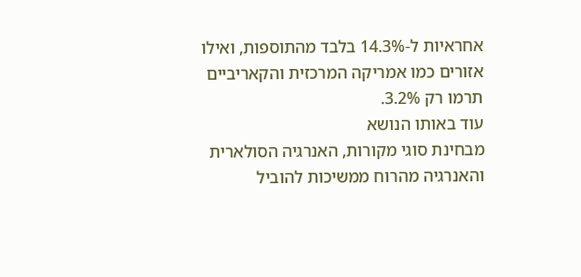אחראיות ל-14.3% בלבד מהתוספות, ואילו אזורים כמו אמריקה המרכזית והקאריביים תרמו רק 3.2%.
עוד באותו הנושא
מבחינת סוגי מקורות, האנרגיה הסולארית והאנרגיה מהרוח ממשיכות להוביל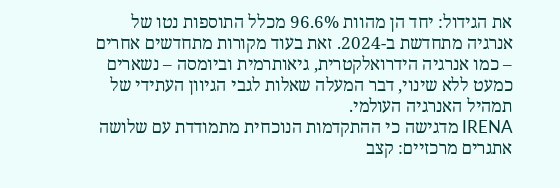את הגידול: יחד הן מהוות 96.6% מכלל התוספות נטו של אנרגיה מתחדשת ב-2024. זאת בעוד מקורות מתחדשים אחרים – כמו אנרגיה הידרואלקטרית, גיאותרמית וביומסה – נשארים כמעט ללא שינוי, דבר המעלה שאלות לגבי הגיוון העתידי של תמהיל האנרגיה העולמי.
IRENA מדגישה כי ההתקדמות הנוכחית מתמודדת עם שלושה אתגרים מרכזיים: קצב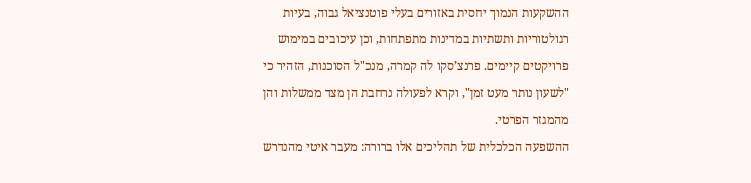ההשקעות הנמוך יחסית באזורים בעלי פוטנציאל גבוה, בעיות רגולטוריות ותשתיות במדינות מתפתחות, וכן עיכובים במימוש פרויקטים קיימים. פרנצ’סקו לה קמרה, מנכ"ל הסוכנות, הזהיר כי "לשעון נותר מעט זמן", וקרא לפעולה נרחבת הן מצד ממשלות והן מהמגזר הפרטי.
ההשפעה הכלכלית של תהליכים אלו ברורה: מעבר איטי מהנדרש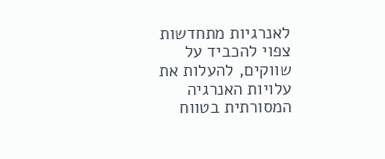לאנרגיות מתחדשות צפוי להכביד על שווקים, להעלות את עלויות האנרגיה המסורתית בטווח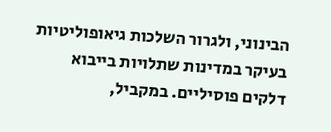הבינוני, ולגרור השלכות גיאופוליטיות בעיקר במדינות שתלויות בייבוא דלקים פוסיליים. במקביל,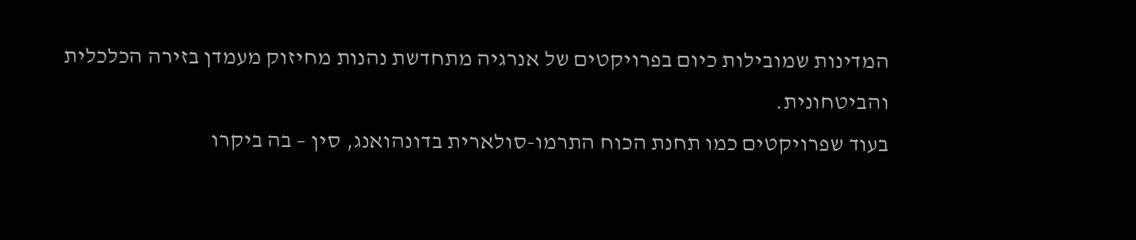המדינות שמובילות כיום בפרויקטים של אנרגיה מתחדשת נהנות מחיזוק מעמדן בזירה הכלכלית והביטחונית.
בעוד שפרויקטים כמו תחנת הכוח התרמו-סולארית בדונהואנג, סין – בה ביקרו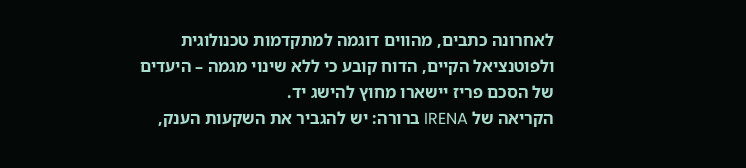לאחרונה כתבים, מהווים דוגמה למתקדמות טכנולוגית ולפוטנציאל הקיים, הדוח קובע כי ללא שינוי מגמה – היעדים של הסכם פריז יישארו מחוץ להישג יד.
הקריאה של IRENA ברורה: יש להגביר את השקעות הענק,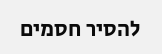להסיר חסמים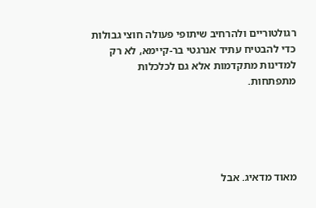רגולטוריים ולהרחיב שיתופי פעולה חוצי גבולות כדי להבטיח עתיד אנרגטי בר-קיימא, לא רק למדינות מתקדמות אלא גם לכלכלות מתפתחות.





מאוד מדאיג. אבל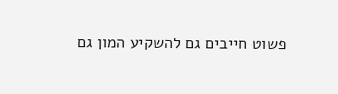פשוט חייבים גם להשקיע המון גם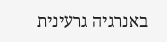באנרגיה גרעינית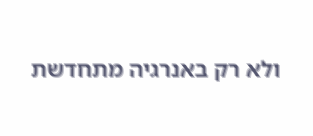ולא רק באנרגיה מתחדשת